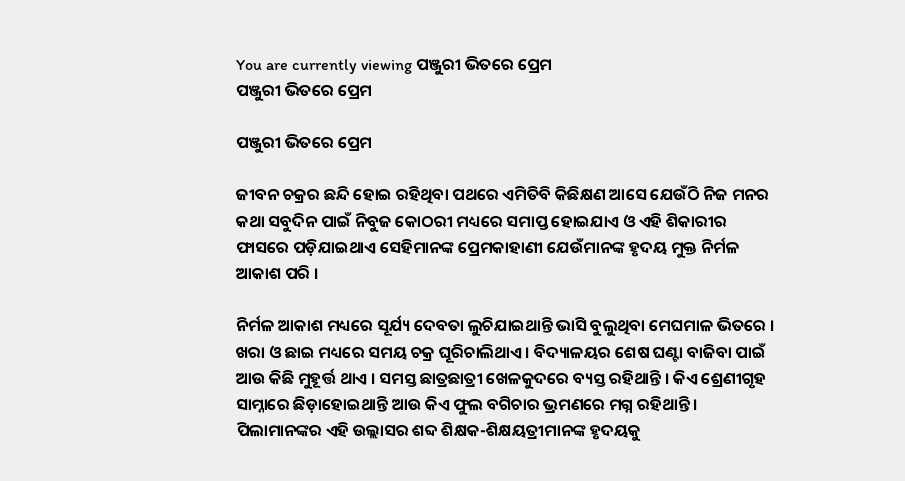You are currently viewing ପଞ୍ଜୁରୀ ଭିତରେ ପ୍ରେମ
ପଞ୍ଜୁରୀ ଭିତରେ ପ୍ରେମ

ପଞ୍ଜୁରୀ ଭିତରେ ପ୍ରେମ

ଜୀବନ ଚକ୍ରର ଛନ୍ଦି ହୋଇ ରହିଥିବା ପଥରେ ଏମିତିବି କିଛିକ୍ଷଣ ଆସେ ଯେଉଁଠି ନିଜ ମନର କଥା ସବୁଦିନ ପାଇଁ ନିବୁଜ କୋଠରୀ ମଧ୍ୟରେ ସମାପ୍ତ ହୋଇଯାଏ ଓ ଏହି ଶିକାରୀର ଫାସରେ ପଡ଼ିଯାଇଥାଏ ସେହିମାନଙ୍କ ପ୍ରେମକାହାଣୀ ଯେଉଁମାନଙ୍କ ହୃଦୟ ମୁକ୍ତ ନିର୍ମଳ ଆକାଶ ପରି ।

ନିର୍ମଳ ଆକାଶ ମଧ୍ୟରେ ସୂର୍ଯ୍ୟ ଦେବତା ଲୁଚିଯାଇଥାନ୍ତି ଭାସି ବୁଲୁଥିବା ମେଘମାଳ ଭିତରେ । ଖରା ଓ ଛାଇ ମଧ୍ୟରେ ସମୟ ଚକ୍ର ଘୂରିଚାଲିଥାଏ । ବିଦ୍ୟାଳୟର ଶେଷ ଘଣ୍ଟା ବାଜିବା ପାଇଁ ଆଉ କିଛି ମୁହୂର୍ତ୍ତ ଥାଏ । ସମସ୍ତ ଛାତ୍ରଛାତ୍ରୀ ଖେଳକୁଦରେ ବ୍ୟସ୍ତ ରହିଥାନ୍ତି । କିଏ ଶ୍ରେଣୀଗୃହ ସାମ୍ନାରେ ଛିଡ଼ାହୋଇଥାନ୍ତି ଆଉ କିଏ ଫୁଲ ବଗିଚାର ଭ୍ରମଣରେ ମଗ୍ନ ରହିଥାନ୍ତି । ପିଲାମାନଙ୍କର ଏହି ଉଲ୍ଲାସର ଶବ୍ଦ ଶିକ୍ଷକ-ଶିକ୍ଷୟତ୍ରୀମାନଙ୍କ ହୃଦୟକୁ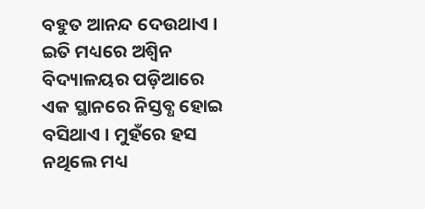ବହୁତ ଆନନ୍ଦ ଦେଉଥାଏ । ଇତି ମଧ୍ୟରେ ଅଶ୍ଵିନ ବିଦ୍ୟାଳୟର ପଡ଼ିଆରେ ଏକ ସ୍ଥାନରେ ନିସ୍ତବ୍ଧ ହୋଇ ବସିଥାଏ । ମୁହଁରେ ହସ ନଥିଲେ ମଧ୍ୟ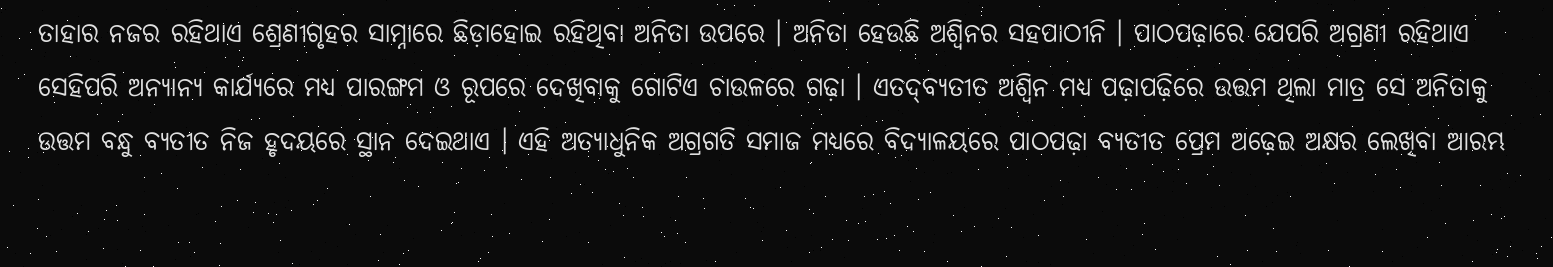ତାହାର ନଜର ରହିଥାଏ ଶ୍ରେଣୀଗୃହର ସାମ୍ନାରେ ଛିଡ଼ାହୋଇ ରହିଥିବା ଅନିତା ଉପରେ । ଅନିତା ହେଉଛି ଅଶ୍ଵିନର ସହପାଠୀନି । ପାଠପଢ଼ାରେ ଯେପରି ଅଗ୍ରଣୀ ରହିଥାଏ ସେହିପରି ଅନ୍ୟାନ୍ୟ କାର୍ଯ୍ୟରେ ମଧ୍ୟ ପାରଙ୍ଗମ ଓ ରୂପରେ ଦେଖିବାକୁ ଗୋଟିଏ ଚାଉଳରେ ଗଢ଼ା । ଏତଦ୍‌ବ୍ୟତୀତ ଅଶ୍ଵିନ ମଧ୍ୟ ପଢ଼ାପଢ଼ିରେ ଉତ୍ତମ ଥିଲା ମାତ୍ର ସେ ଅନିତାକୁ ଉତ୍ତମ ବନ୍ଧୁ ବ୍ୟତୀତ ନିଜ ହୃଦୟରେ ସ୍ଥାନ ଦେଇଥାଏ । ଏହି ଅତ୍ୟାଧୁନିକ ଅଗ୍ରଗତି ସମାଜ ମଧ୍ୟରେ ବିଦ୍ୟାଳୟରେ ପାଠପଢ଼ା ବ୍ୟତୀତ ପ୍ରେମ ଅଢ଼େଇ ଅକ୍ଷର ଲେଖିବା ଆରମ୍ଭ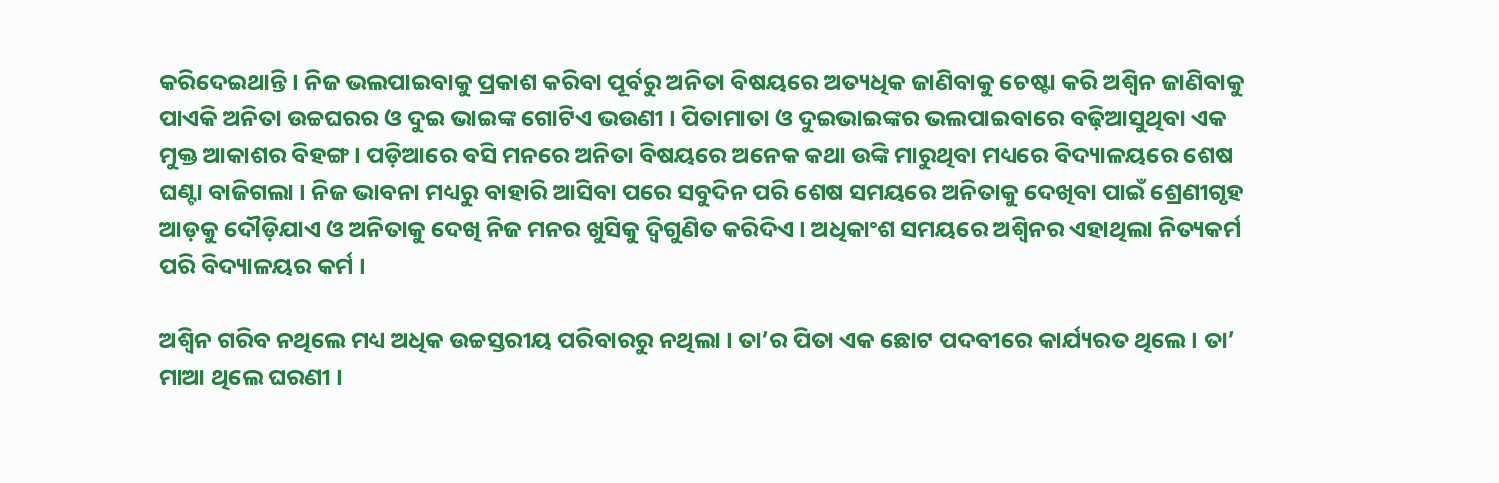କରିଦେଇଥାନ୍ତି । ନିଜ ଭଲପାଇବାକୁ ପ୍ରକାଶ କରିବା ପୂର୍ବରୁ ଅନିତା ବିଷୟରେ ଅତ୍ୟଧିକ ଜାଣିବାକୁ ଚେଷ୍ଟା କରି ଅଶ୍ଵିନ ଜାଣିବାକୁ ପାଏକି ଅନିତା ଉଚ୍ଚଘରର ଓ ଦୁଇ ଭାଇଙ୍କ ଗୋଟିଏ ଭଉଣୀ । ପିତାମାତା ଓ ଦୁଇଭାଇଙ୍କର ଭଲପାଇବାରେ ବଢ଼ିଆସୁଥିବା ଏକ ମୁକ୍ତ ଆକାଶର ବିହଙ୍ଗ । ପଡ଼ିଆରେ ବସି ମନରେ ଅନିତା ବିଷୟରେ ଅନେକ କଥା ଉଙ୍କି ମାରୁଥିବା ମଧ୍ୟରେ ବିଦ୍ୟାଳୟରେ ଶେଷ ଘଣ୍ଟା ବାଜିଗଲା । ନିଜ ଭାବନା ମଧ୍ୟରୁ ବାହାରି ଆସିବା ପରେ ସବୁଦିନ ପରି ଶେଷ ସମୟରେ ଅନିତାକୁ ଦେଖିବା ପାଇଁ ଶ୍ରେଣୀଗୃହ ଆଡ଼କୁ ଦୌଡ଼ିଯାଏ ଓ ଅନିତାକୁ ଦେଖି ନିଜ ମନର ଖୁସିକୁ ଦ୍ୱିଗୁଣିତ କରିଦିଏ । ଅଧିକାଂଶ ସମୟରେ ଅଶ୍ଵିନର ଏହାଥିଲା ନିତ୍ୟକର୍ମ ପରି ବିଦ୍ୟାଳୟର କର୍ମ ।

ଅଶ୍ଵିନ ଗରିବ ନଥିଲେ ମଧ୍ୟ ଅଧିକ ଉଚ୍ଚସ୍ତରୀୟ ପରିବାରରୁ ନଥିଲା । ତା’ର ପିତା ଏକ ଛୋଟ ପଦବୀରେ କାର୍ଯ୍ୟରତ ଥିଲେ । ତା’ ମାଆ ଥିଲେ ଘରଣୀ ।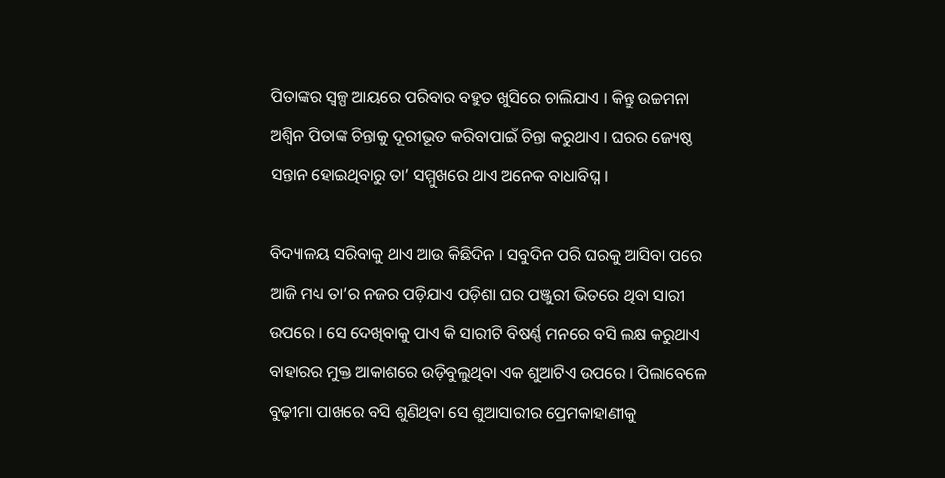ପିତାଙ୍କର ସ୍ୱଳ୍ପ ଆୟରେ ପରିବାର ବହୁତ ଖୁସିରେ ଚାଲିଯାଏ । କିନ୍ତୁ ଉଚ୍ଚମନା ଅଶ୍ଵିନ ପିତାଙ୍କ ଚିନ୍ତାକୁ ଦୂରୀଭୂତ କରିବାପାଇଁ ଚିନ୍ତା କରୁଥାଏ । ଘରର ଜ୍ୟେଷ୍ଠ ସନ୍ତାନ ହୋଇଥିବାରୁ ତା’ ସମ୍ମୁଖରେ ଥାଏ ଅନେକ ବାଧାବିଘ୍ନ ।

ବିଦ୍ୟାଳୟ ସରିବାକୁ ଥାଏ ଆଉ କିଛିଦିନ । ସବୁଦିନ ପରି ଘରକୁ ଆସିବା ପରେ ଆଜି ମଧ୍ୟ ତା’ର ନଜର ପଡ଼ିଯାଏ ପଡ଼ିଶା ଘର ପଞ୍ଜୁରୀ ଭିତରେ ଥିବା ସାରୀ ଉପରେ । ସେ ଦେଖିବାକୁ ପାଏ କି ସାରୀଟି ବିଷର୍ଣ୍ଣ ମନରେ ବସି ଲକ୍ଷ କରୁଥାଏ ବାହାରର ମୁକ୍ତ ଆକାଶରେ ଉଡ଼ିବୁଲୁଥିବା ଏକ ଶୁଆଟିଏ ଉପରେ । ପିଲାବେଳେ ବୁଢ଼ୀମା ପାଖରେ ବସି ଶୁଣିଥିବା ସେ ଶୁଆସାରୀର ପ୍ରେମକାହାଣୀକୁ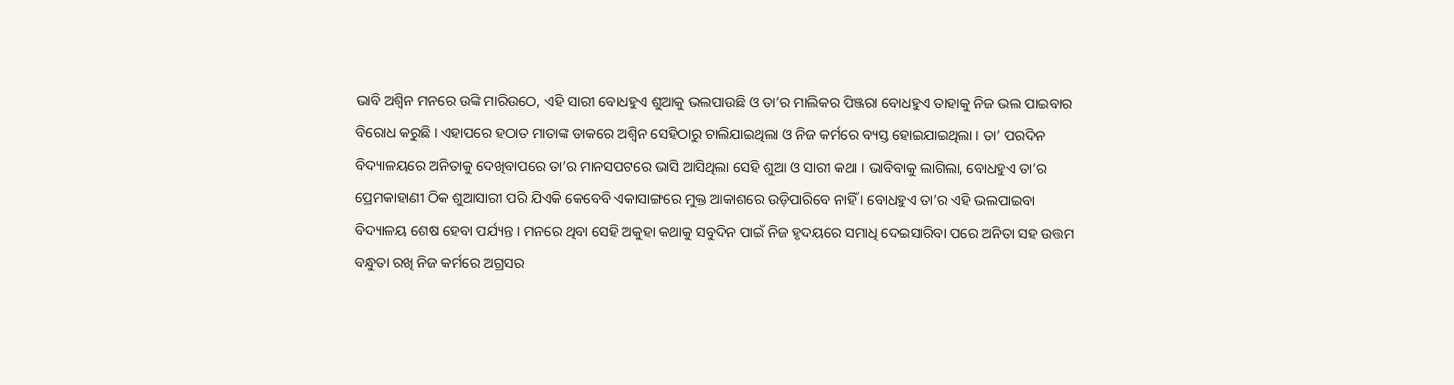ଭାବି ଅଶ୍ଵିନ ମନରେ ଉଙ୍କି ମାରିଉଠେ, ଏହି ସାରୀ ବୋଧହୁଏ ଶୁଆକୁ ଭଲପାଉଛି ଓ ତା’ର ମାଲିକର ପିଞ୍ଜରା ବୋଧହୁଏ ତାହାକୁ ନିଜ ଭଲ ପାଇବାର ବିରୋଧ କରୁଛି । ଏହାପରେ ହଠାତ ମାତାଙ୍କ ଡାକରେ ଅଶ୍ଵିନ ସେହିଠାରୁ ଚାଲିଯାଇଥିଲା ଓ ନିଜ କର୍ମରେ ବ୍ୟସ୍ତ ହୋଇଯାଇଥିଲା । ତା’ ପରଦିନ ବିଦ୍ୟାଳୟରେ ଅନିତାକୁ ଦେଖିବାପରେ ତା’ର ମାନସପଟରେ ଭାସି ଆସିଥିଲା ସେହି ଶୁଆ ଓ ସାରୀ କଥା । ଭାବିବାକୁ ଲାଗିଲା, ବୋଧହୁଏ ତା’ର ପ୍ରେମକାହାଣୀ ଠିକ ଶୁଆସାରୀ ପରି ଯିଏକି କେବେବି ଏକାସାଙ୍ଗରେ ମୁକ୍ତ ଆକାଶରେ ଉଡ଼ିପାରିବେ ନାହିଁ । ବୋଧହୁଏ ତା’ର ଏହି ଭଲପାଇବା ବିଦ୍ୟାଳୟ ଶେଷ ହେବା ପର୍ଯ୍ୟନ୍ତ । ମନରେ ଥିବା ସେହି ଅକୁହା କଥାକୁ ସବୁଦିନ ପାଇଁ ନିଜ ହୃଦୟରେ ସମାଧି ଦେଇସାରିବା ପରେ ଅନିତା ସହ ଉତ୍ତମ ବନ୍ଧୁତା ରଖି ନିଜ କର୍ମରେ ଅଗ୍ରସର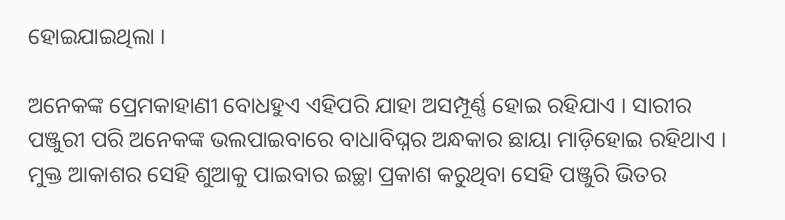ହୋଇଯାଇଥିଲା ।

ଅନେକଙ୍କ ପ୍ରେମକାହାଣୀ ବୋଧହୁଏ ଏହିପରି ଯାହା ଅସମ୍ପୂର୍ଣ୍ଣ ହୋଇ ରହିଯାଏ । ସାରୀର ପଞ୍ଜୁରୀ ପରି ଅନେକଙ୍କ ଭଲପାଇବାରେ ବାଧାବିଘ୍ନର ଅନ୍ଧକାର ଛାୟା ମାଡ଼ିହୋଇ ରହିଥାଏ । ମୁକ୍ତ ଆକାଶର ସେହି ଶୁଆକୁ ପାଇବାର ଇଚ୍ଛା ପ୍ରକାଶ କରୁଥିବା ସେହି ପଞ୍ଜୁରି ଭିତର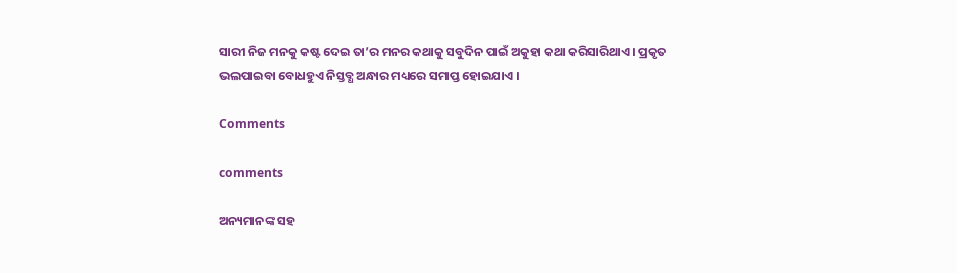ସାରୀ ନିଜ ମନକୁ କଷ୍ଟ ଦେଇ ତା’ର ମନର କଥାକୁ ସବୁଦିନ ପାଇଁ ଅକୁହା କଥା କରିସାରିଥାଏ । ପ୍ରକୃତ ଭଲପାଇବା ବୋଧହୁଏ ନିସ୍ତବ୍ଧ ଅନ୍ଧାର ମଧ୍ୟରେ ସମାପ୍ତ ହୋଇଯାଏ ।

Comments

comments

ଅନ୍ୟମାନଙ୍କ ସହ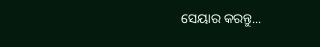ସେୟାର କରନ୍ତୁ...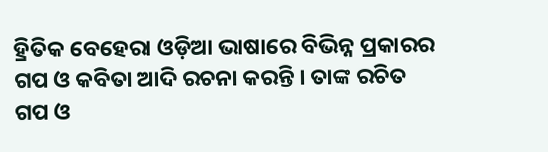ହ୍ରିତିକ ବେହେରା ଓଡ଼ିଆ ଭାଷାରେ ବିଭିନ୍ନ ପ୍ରକାରର ଗପ ଓ କବିତା ଆଦି ରଚନା କରନ୍ତି । ତାଙ୍କ ରଚିତ ଗପ ଓ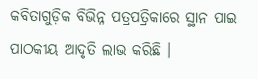କବିତାଗୁଡ଼ିକ ବିଭିନ୍ନ ପତ୍ରପତ୍ରିକାରେ ସ୍ଥାନ ପାଇ ପାଠକୀୟ ଆଦୃତି ଲାଭ କରିଛି ।